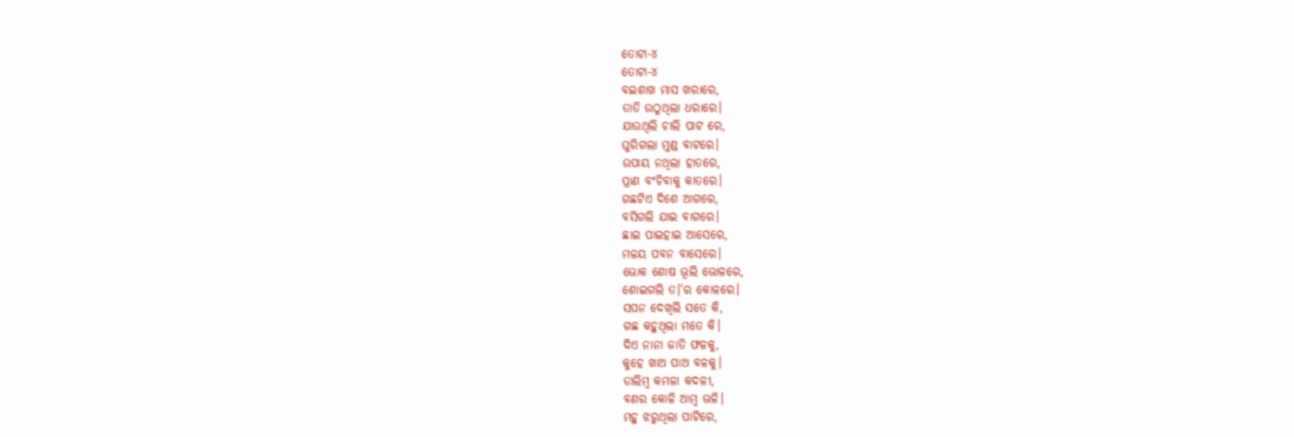ତୋଟା-୪
ତୋଟା-୪
ବଇଶାଖ ମାସ ଖରାରେ,
ତାତି ଉଠୁଥିଲା ଧରାରେ।
ଯାଉଥିଲି ଚାଲି ପାଟ ରେ,
ଘୁରିଗଲା ମୁଣ୍ଡ ବାଟରେ।
ଉପାୟ ନଥିଲା ହାତରେ,
ପ୍ରାଣ ବଂଚିବାକୁ କାତରେ।
ଗଛଟିଏ ଦିଶେ ଆଗରେ,
ବସିଗଲି ଯାଇ ବାଗରେ।
ଛାଇ ପାଇହାଇ ଆସେରେ,
ମଳୟ ପବନ ବାସେରେ।
ଭୋକ ଶୋଷ ଭୂଲି ଭୋଳରେ,
ଶୋଇଗଲି ତ।‘ର କୋଳରେ।
ସପନ ଦେଖିଲି ସତେ କି,
ଗଛ କହୁଥିଲା ମତେ କି।
ଦିଏ ନାନା ଜାତି ଫଳକୁ,
କୁହେ ଖାଅ ପାଅ ବଳକୁ।
ଡାଲିମ୍ବ କମଳା କଦଳୀ,
ବଣର କୋଳି ଆମ୍ବ ଭଳି।
ମହୁ ଝରୁଥିଲା ପାଟିରେ,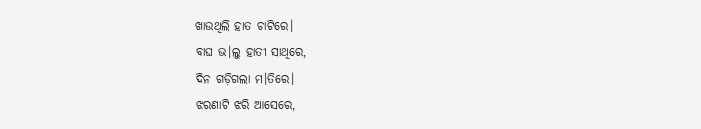ଖାଉଥିଲି ହାତ ଚାଟିରେ।
ବାଘ ଭ।ଲୁ ହାତୀ ସାଥିରେ,
ଦିନ ଗଡ଼ିଗଲା ମ।ତିରେ।
ଝରଣାଟି ଝରି ଆସେରେ,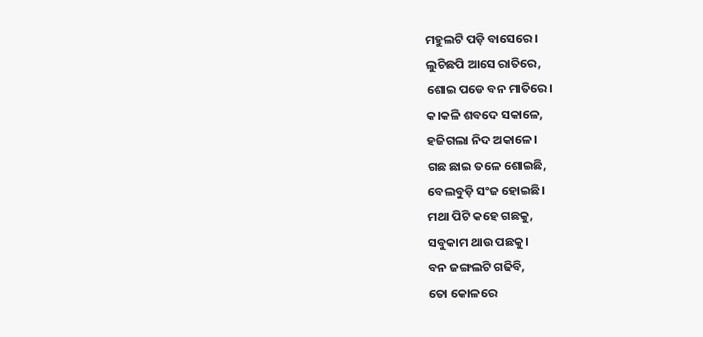ମହୁଲଟି ପଡ଼ି ବାସେରେ।
ଲୁଚିଛପି ଆସେ ରାତିରେ,
ଶୋଇ ପଡେ ବନ ମାତିରେ।
କ।କଳି ଶବଦେ ସକାଳେ,
ହଜିଗଲା ନିଦ ଅକାଳେ।
ଗଛ ଛାଇ ତଳେ ଶୋଇଛି,
ବେଲବୁଡ଼ି ସଂଜ ହୋଇଛି।
ମଥା ପିଟି କହେ ଗଛକୁ,
ସବୁକାମ ଥାଉ ପଛକୁ।
ବନ ଜଙ୍ଗଲଟି ଗଢିବି,
ତୋ କୋଳରେ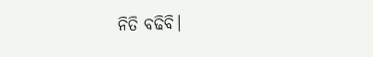ନିତି ବଢିବି।